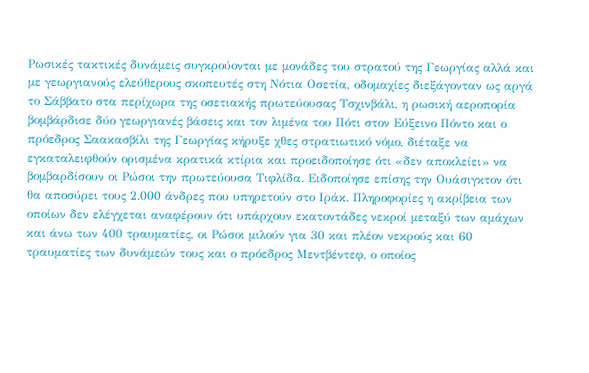Ρωσικές τακτικές δυνάμεις συγκρούονται με μονάδες του στρατού της Γεωργίας αλλά και με γεωργιανούς ελεύθερους σκοπευτές στη Νότια Οσετία, οδομαχίες διεξάγονταν ως αργά το Σάββατο στα περίχωρα της οσετιακής πρωτεύουσας Τσχινβάλι, η ρωσική αεροπορία βομβάρδισε δύο γεωργιανές βάσεις και τον λιμένα του Πότι στον Εύξεινο Πόντο και ο πρόεδρος Σαακασβίλι της Γεωργίας κήρυξε χθες στρατιωτικό νόμο, διέταξε να εγκαταλειφθούν ορισμένα κρατικά κτίρια και προειδοποίησε ότι «δεν αποκλείει» να βομβαρδίσουν οι Ρώσοι την πρωτεύουσα Τιφλίδα. Ειδοποίησε επίσης την Ουάσιγκτον ότι θα αποσύρει τους 2.000 άνδρες που υπηρετούν στο Ιράκ. Πληροφορίες η ακρίβεια των οποίων δεν ελέγχεται αναφέρουν ότι υπάρχουν εκατοντάδες νεκροί μεταξύ των αμάχων και άνω των 400 τραυματίες, οι Ρώσοι μιλούν για 30 και πλέον νεκρούς και 60 τραυματίες των δυνάμεών τους και ο πρόεδρος Μεντβέντεφ, ο οποίος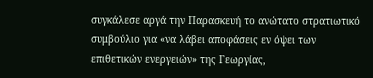συγκάλεσε αργά την Παρασκευή το ανώτατο στρατιωτικό συμβούλιο για «να λάβει αποφάσεις εν όψει των επιθετικών ενεργειών» της Γεωργίας,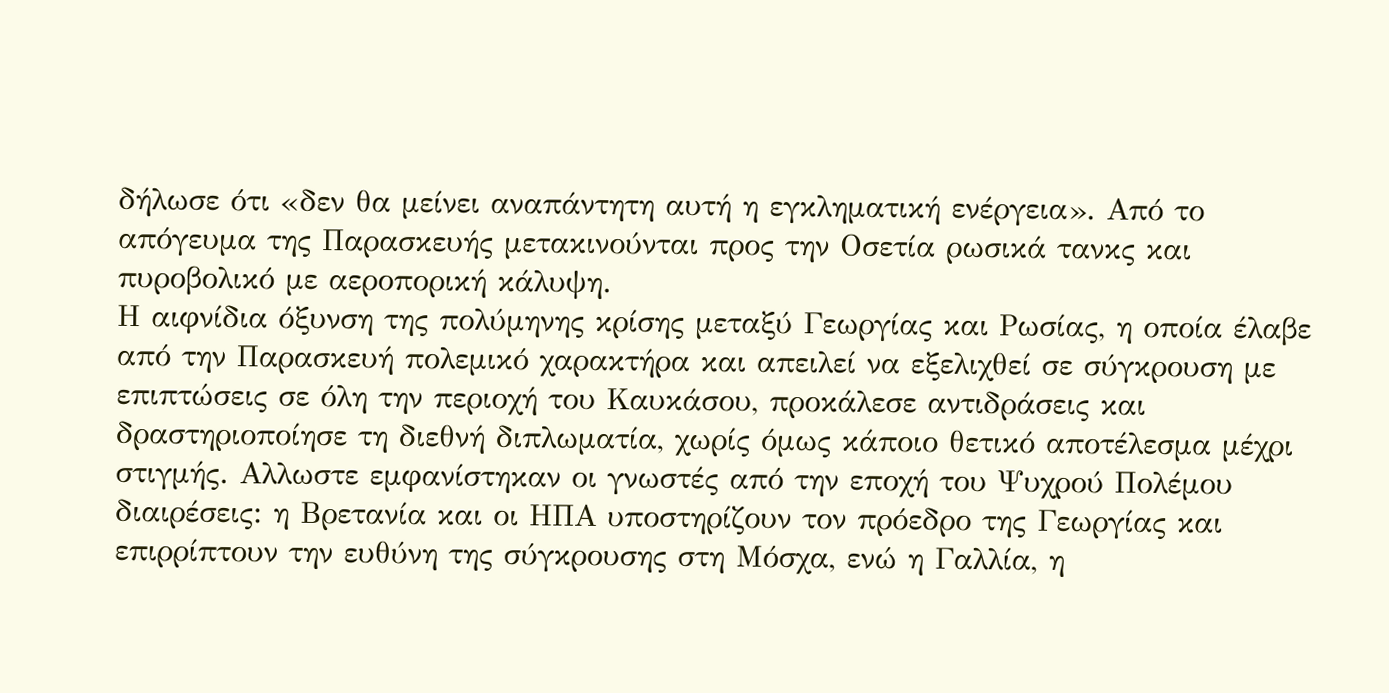δήλωσε ότι «δεν θα μείνει αναπάντητη αυτή η εγκληματική ενέργεια». Από το απόγευμα της Παρασκευής μετακινούνται προς την Οσετία ρωσικά τανκς και πυροβολικό με αεροπορική κάλυψη.
Η αιφνίδια όξυνση της πολύμηνης κρίσης μεταξύ Γεωργίας και Ρωσίας, η οποία έλαβε από την Παρασκευή πολεμικό χαρακτήρα και απειλεί να εξελιχθεί σε σύγκρουση με επιπτώσεις σε όλη την περιοχή του Καυκάσου, προκάλεσε αντιδράσεις και δραστηριοποίησε τη διεθνή διπλωματία, χωρίς όμως κάποιο θετικό αποτέλεσμα μέχρι στιγμής. Αλλωστε εμφανίστηκαν οι γνωστές από την εποχή του Ψυχρού Πολέμου διαιρέσεις: η Βρετανία και οι ΗΠΑ υποστηρίζουν τον πρόεδρο της Γεωργίας και επιρρίπτουν την ευθύνη της σύγκρουσης στη Μόσχα, ενώ η Γαλλία, η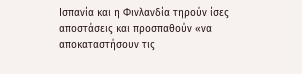Ισπανία και η Φινλανδία τηρούν ίσες αποστάσεις και προσπαθούν «να αποκαταστήσουν τις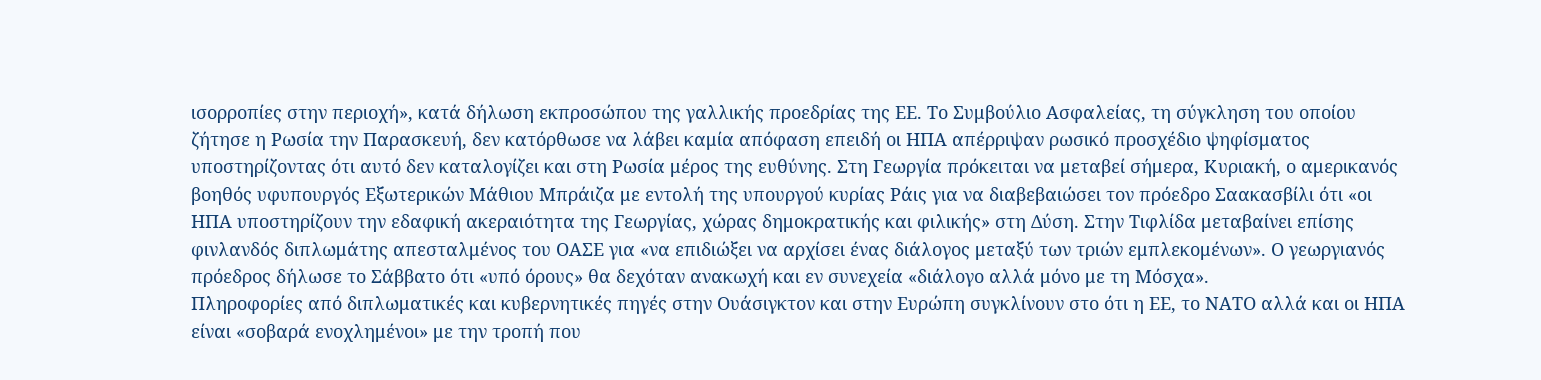ισορροπίες στην περιοχή», κατά δήλωση εκπροσώπου της γαλλικής προεδρίας της ΕΕ. Το Συμβούλιο Ασφαλείας, τη σύγκληση του οποίου ζήτησε η Ρωσία την Παρασκευή, δεν κατόρθωσε να λάβει καμία απόφαση επειδή οι ΗΠΑ απέρριψαν ρωσικό προσχέδιο ψηφίσματος υποστηρίζοντας ότι αυτό δεν καταλογίζει και στη Ρωσία μέρος της ευθύνης. Στη Γεωργία πρόκειται να μεταβεί σήμερα, Κυριακή, ο αμερικανός βοηθός υφυπουργός Εξωτερικών Μάθιου Μπράιζα με εντολή της υπουργού κυρίας Ράις για να διαβεβαιώσει τον πρόεδρο Σαακασβίλι ότι «οι ΗΠΑ υποστηρίζουν την εδαφική ακεραιότητα της Γεωργίας, χώρας δημοκρατικής και φιλικής» στη Δύση. Στην Τιφλίδα μεταβαίνει επίσης φινλανδός διπλωμάτης απεσταλμένος του ΟΑΣΕ για «να επιδιώξει να αρχίσει ένας διάλογος μεταξύ των τριών εμπλεκομένων». Ο γεωργιανός πρόεδρος δήλωσε το Σάββατο ότι «υπό όρους» θα δεχόταν ανακωχή και εν συνεχεία «διάλογο αλλά μόνο με τη Μόσχα».
Πληροφορίες από διπλωματικές και κυβερνητικές πηγές στην Ουάσιγκτον και στην Ευρώπη συγκλίνουν στο ότι η ΕΕ, το ΝΑΤΟ αλλά και οι ΗΠΑ είναι «σοβαρά ενοχλημένοι» με την τροπή που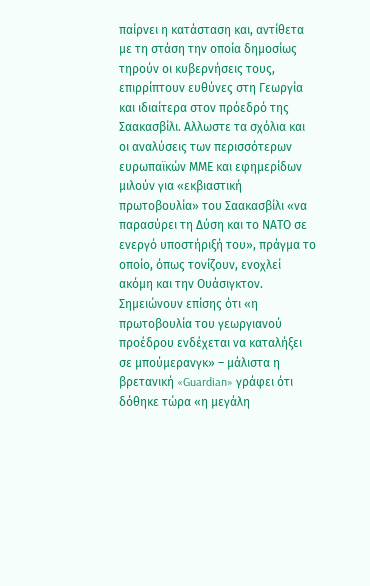παίρνει η κατάσταση και, αντίθετα με τη στάση την οποία δημοσίως τηρούν οι κυβερνήσεις τους, επιρρίπτουν ευθύνες στη Γεωργία και ιδιαίτερα στον πρόεδρό της Σαακασβίλι. Αλλωστε τα σχόλια και οι αναλύσεις των περισσότερων ευρωπαϊκών ΜΜΕ και εφημερίδων μιλούν για «εκβιαστική πρωτοβουλία» του Σαακασβίλι «να παρασύρει τη Δύση και το ΝΑΤΟ σε ενεργό υποστήριξή του», πράγμα το οποίο, όπως τονίζουν, ενοχλεί ακόμη και την Ουάσιγκτον. Σημειώνουν επίσης ότι «η πρωτοβουλία του γεωργιανού προέδρου ενδέχεται να καταλήξει σε μπούμερανγκ» – μάλιστα η βρετανική «Guardian» γράφει ότι δόθηκε τώρα «η μεγάλη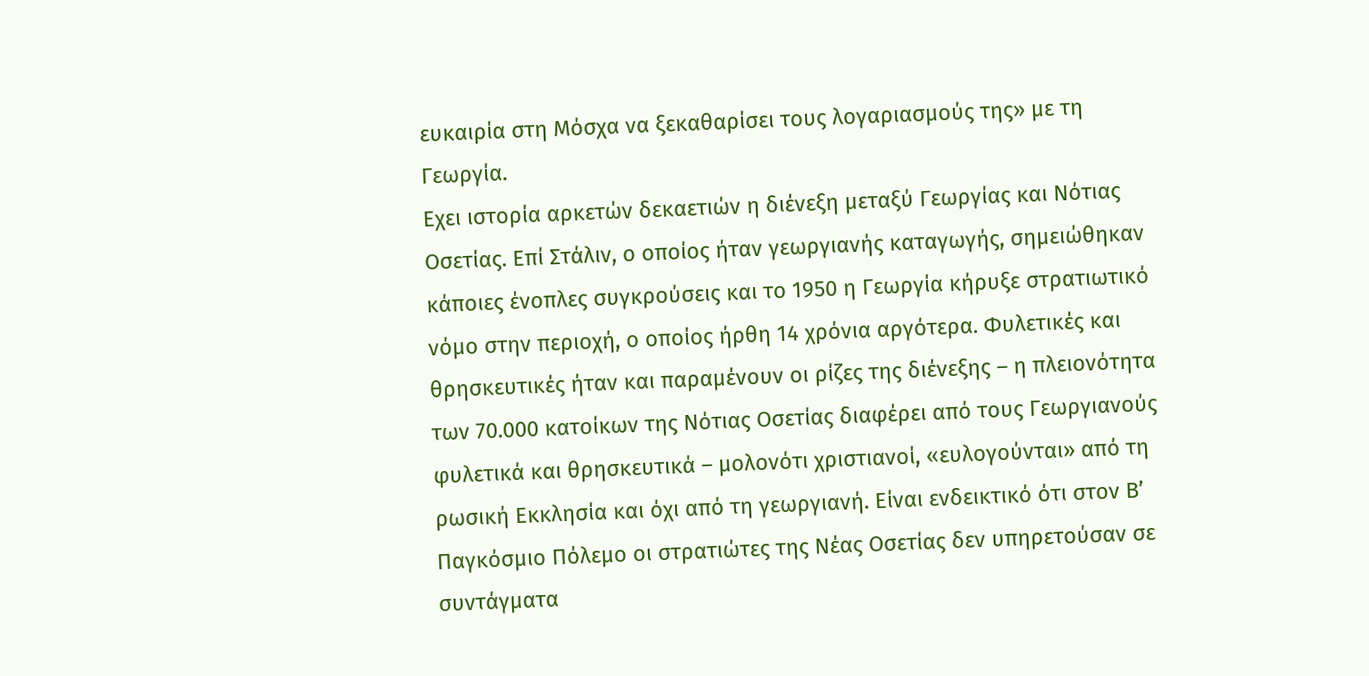ευκαιρία στη Μόσχα να ξεκαθαρίσει τους λογαριασμούς της» με τη Γεωργία.
Εχει ιστορία αρκετών δεκαετιών η διένεξη μεταξύ Γεωργίας και Νότιας Οσετίας. Επί Στάλιν, ο οποίος ήταν γεωργιανής καταγωγής, σημειώθηκαν κάποιες ένοπλες συγκρούσεις και το 1950 η Γεωργία κήρυξε στρατιωτικό νόμο στην περιοχή, ο οποίος ήρθη 14 χρόνια αργότερα. Φυλετικές και θρησκευτικές ήταν και παραμένουν οι ρίζες της διένεξης – η πλειονότητα των 70.000 κατοίκων της Νότιας Οσετίας διαφέρει από τους Γεωργιανούς φυλετικά και θρησκευτικά – μολονότι χριστιανοί, «ευλογούνται» από τη ρωσική Εκκλησία και όχι από τη γεωργιανή. Είναι ενδεικτικό ότι στον Β’ Παγκόσμιο Πόλεμο οι στρατιώτες της Νέας Οσετίας δεν υπηρετούσαν σε συντάγματα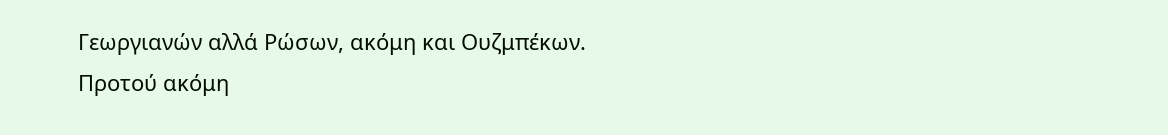Γεωργιανών αλλά Ρώσων, ακόμη και Ουζμπέκων.
Προτού ακόμη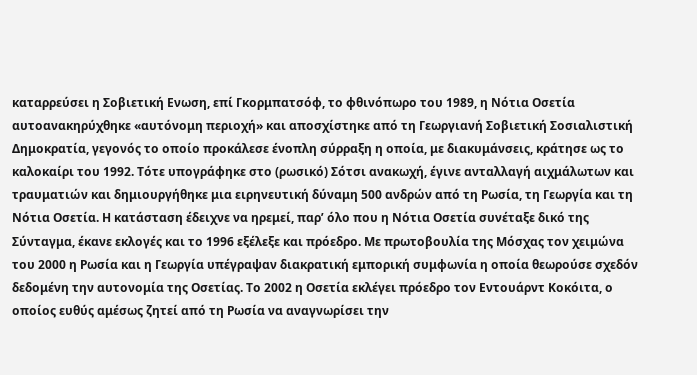καταρρεύσει η Σοβιετική Ενωση, επί Γκορμπατσόφ, το φθινόπωρο του 1989, η Νότια Οσετία αυτοανακηρύχθηκε «αυτόνομη περιοχή» και αποσχίστηκε από τη Γεωργιανή Σοβιετική Σοσιαλιστική Δημοκρατία, γεγονός το οποίο προκάλεσε ένοπλη σύρραξη η οποία, με διακυμάνσεις, κράτησε ως το καλοκαίρι του 1992. Τότε υπογράφηκε στο (ρωσικό) Σότσι ανακωχή, έγινε ανταλλαγή αιχμάλωτων και τραυματιών και δημιουργήθηκε μια ειρηνευτική δύναμη 500 ανδρών από τη Ρωσία, τη Γεωργία και τη Νότια Οσετία. Η κατάσταση έδειχνε να ηρεμεί, παρ’ όλο που η Νότια Οσετία συνέταξε δικό της Σύνταγμα, έκανε εκλογές και το 1996 εξέλεξε και πρόεδρο. Με πρωτοβουλία της Μόσχας τον χειμώνα του 2000 η Ρωσία και η Γεωργία υπέγραψαν διακρατική εμπορική συμφωνία η οποία θεωρούσε σχεδόν δεδομένη την αυτονομία της Οσετίας. Το 2002 η Οσετία εκλέγει πρόεδρο τον Εντουάρντ Κοκόιτα, ο οποίος ευθύς αμέσως ζητεί από τη Ρωσία να αναγνωρίσει την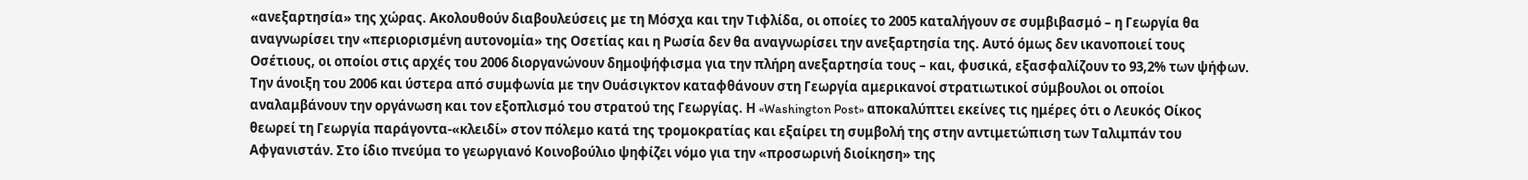«ανεξαρτησία» της χώρας. Ακολουθούν διαβουλεύσεις με τη Μόσχα και την Τιφλίδα, οι οποίες το 2005 καταλήγουν σε συμβιβασμό – η Γεωργία θα αναγνωρίσει την «περιορισμένη αυτονομία» της Οσετίας και η Ρωσία δεν θα αναγνωρίσει την ανεξαρτησία της. Αυτό όμως δεν ικανοποιεί τους Οσέτιους, οι οποίοι στις αρχές του 2006 διοργανώνουν δημοψήφισμα για την πλήρη ανεξαρτησία τους – και, φυσικά, εξασφαλίζουν το 93,2% των ψήφων.
Την άνοιξη του 2006 και ύστερα από συμφωνία με την Ουάσιγκτον καταφθάνουν στη Γεωργία αμερικανοί στρατιωτικοί σύμβουλοι οι οποίοι αναλαμβάνουν την οργάνωση και τον εξοπλισμό του στρατού της Γεωργίας. Η «Washington Post» αποκαλύπτει εκείνες τις ημέρες ότι ο Λευκός Οίκος θεωρεί τη Γεωργία παράγοντα-«κλειδί» στον πόλεμο κατά της τρομοκρατίας και εξαίρει τη συμβολή της στην αντιμετώπιση των Ταλιμπάν του Αφγανιστάν. Στο ίδιο πνεύμα το γεωργιανό Κοινοβούλιο ψηφίζει νόμο για την «προσωρινή διοίκηση» της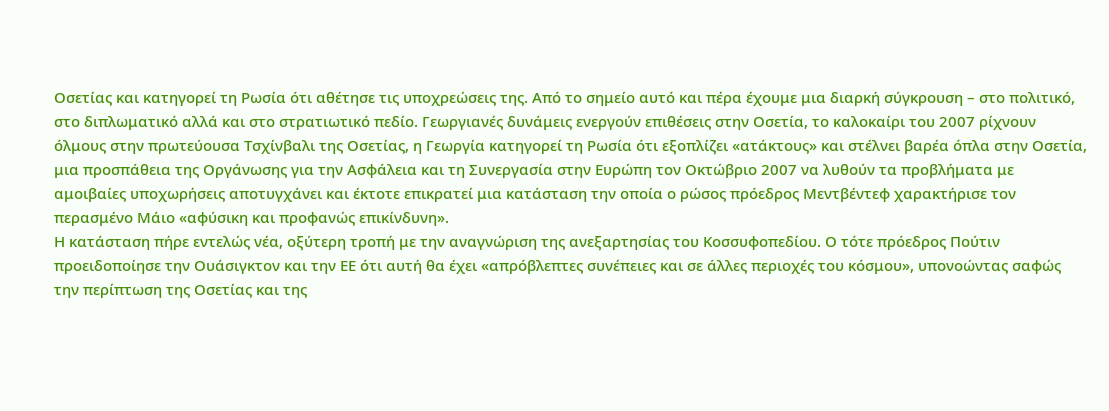Οσετίας και κατηγορεί τη Ρωσία ότι αθέτησε τις υποχρεώσεις της. Από το σημείο αυτό και πέρα έχουμε μια διαρκή σύγκρουση – στο πολιτικό, στο διπλωματικό αλλά και στο στρατιωτικό πεδίο. Γεωργιανές δυνάμεις ενεργούν επιθέσεις στην Οσετία, το καλοκαίρι του 2007 ρίχνουν όλμους στην πρωτεύουσα Τσχίνβαλι της Οσετίας, η Γεωργία κατηγορεί τη Ρωσία ότι εξοπλίζει «ατάκτους» και στέλνει βαρέα όπλα στην Οσετία, μια προσπάθεια της Οργάνωσης για την Ασφάλεια και τη Συνεργασία στην Ευρώπη τον Οκτώβριο 2007 να λυθούν τα προβλήματα με αμοιβαίες υποχωρήσεις αποτυγχάνει και έκτοτε επικρατεί μια κατάσταση την οποία ο ρώσος πρόεδρος Μεντβέντεφ χαρακτήρισε τον περασμένο Μάιο «αφύσικη και προφανώς επικίνδυνη».
Η κατάσταση πήρε εντελώς νέα, οξύτερη τροπή με την αναγνώριση της ανεξαρτησίας του Κοσσυφοπεδίου. Ο τότε πρόεδρος Πούτιν προειδοποίησε την Ουάσιγκτον και την ΕΕ ότι αυτή θα έχει «απρόβλεπτες συνέπειες και σε άλλες περιοχές του κόσμου», υπονοώντας σαφώς την περίπτωση της Οσετίας και της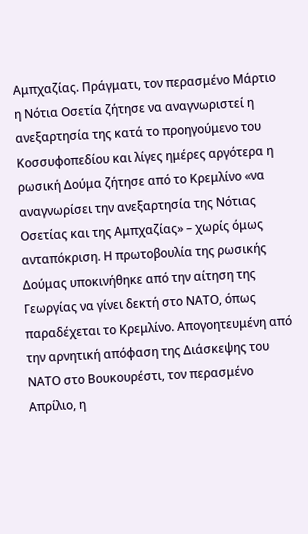Αμπχαζίας. Πράγματι, τον περασμένο Μάρτιο η Νότια Οσετία ζήτησε να αναγνωριστεί η ανεξαρτησία της κατά το προηγούμενο του Κοσσυφοπεδίου και λίγες ημέρες αργότερα η ρωσική Δούμα ζήτησε από το Κρεμλίνο «να αναγνωρίσει την ανεξαρτησία της Νότιας Οσετίας και της Αμπχαζίας» – χωρίς όμως ανταπόκριση. Η πρωτοβουλία της ρωσικής Δούμας υποκινήθηκε από την αίτηση της Γεωργίας να γίνει δεκτή στο ΝΑΤΟ, όπως παραδέχεται το Κρεμλίνο. Απογοητευμένη από την αρνητική απόφαση της Διάσκεψης του ΝΑΤΟ στο Βουκουρέστι, τον περασμένο Απρίλιο, η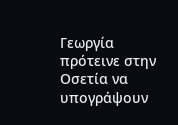Γεωργία πρότεινε στην Οσετία να υπογράψουν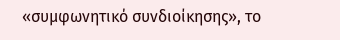«συμφωνητικό συνδιοίκησης», το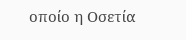οποίο η Οσετία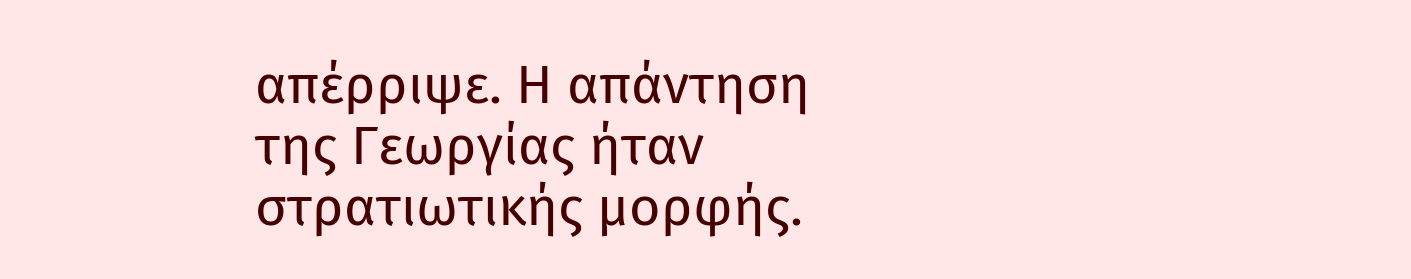απέρριψε. Η απάντηση της Γεωργίας ήταν στρατιωτικής μορφής.